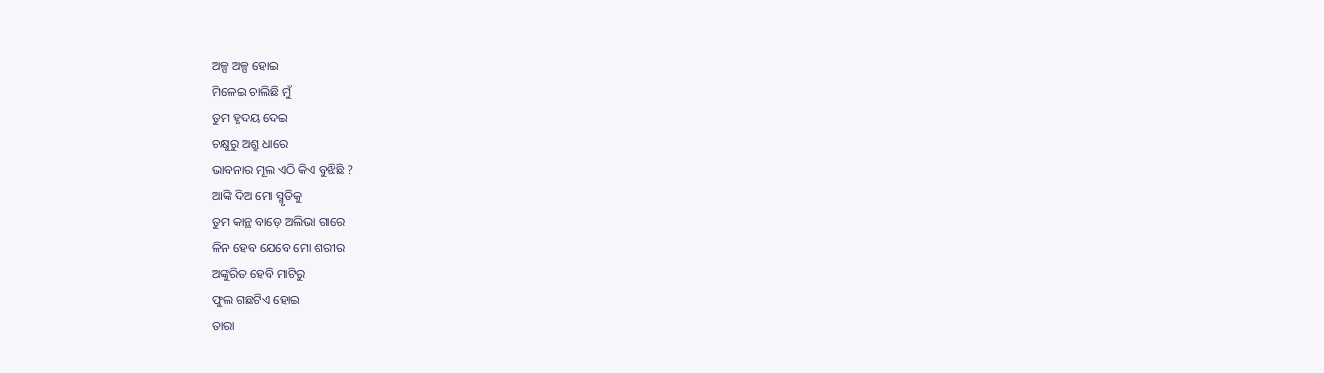ଅଳ୍ପ ଅଳ୍ପ ହୋଇ
ମିଳେଇ ଚାଲିଛି ମୁଁ
ତୁମ ହୃଦୟ ଦେଇ
ଚକ୍ଷୁରୁ ଅଶ୍ରୁ ଧାରେ
ଭାବନାର ମୂଲ ଏଠି କିଏ ବୁଝିଛି ?
ଆଙ୍କି ଦିଅ ମୋ ସ୍ମୃତିକୁ
ତୁମ କାନ୍ଥ ବାଡ଼େ ଅଲିଭା ଗାରେ
ଳିନ ହେବ ଯେବେ ମୋ ଶରୀର
ଅଙ୍କୁରିତ ହେବି ମାଟିରୁ
ଫୁଲ ଗଛଟିଏ ହୋଇ
ତାରା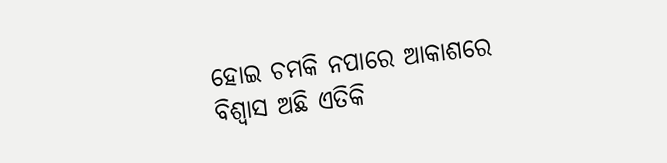ହୋଇ ଚମକି ନପାରେ ଆକାଶରେ
ବିଶ୍ବାସ ଅଛି ଏତିକି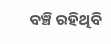ବଞ୍ଚି ରହିଥିବି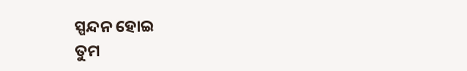ସ୍ପନ୍ଦନ ହୋଇ
ତୁମ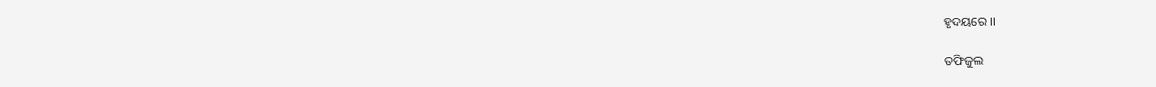ହୃଦୟରେ ।।

ତଫିଜୁଲ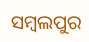ସମ୍ବଲପୁର